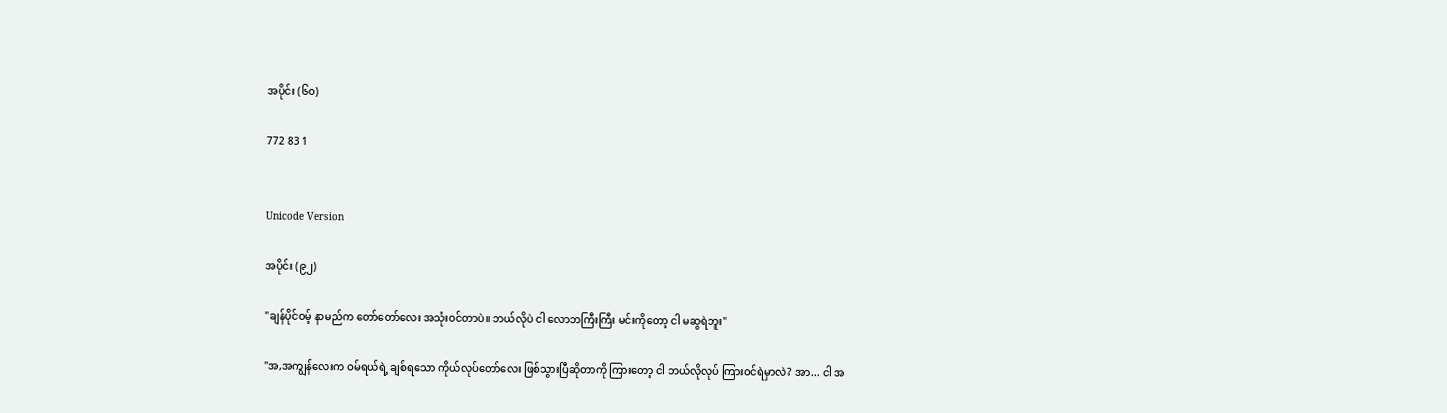အပိုင်း (၆၀)

772 83 1


Unicode Version

အပိုင်း (၉၂)

"ချန်ပိုင်ဝမ့် နာမည်က တော်တော်လေး အသုံးဝင်တာပဲ။ ဘယ်လိုပဲ ငါ လောဘကြီးကြီး မင်းကိုတော့ ငါ မဆွရဲဘူး"

"အ,အကျွန်လေးက ဝမ်ရယ်ရဲ့ ချစ်ရသော ကိုယ်လုပ်တော်လေး ဖြစ်သွားပြီဆိုတာကို ကြားတော့ ငါ ဘယ်လိုလုပ် ကြားဝင်ရဲမှာလဲ? အာ... ငါ အ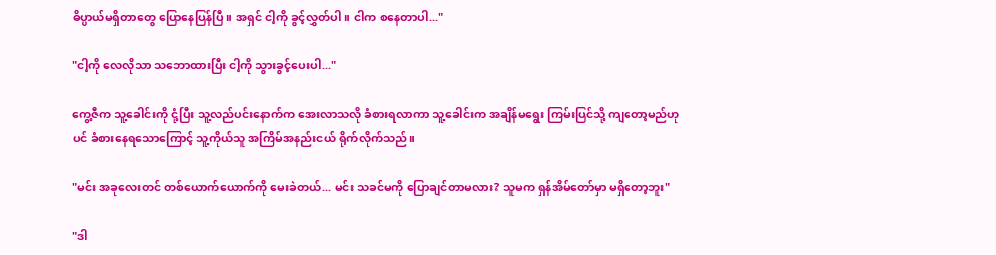ဓိပ္ပာယ်မရှိတာတွေ ပြောနေပြန်ပြီ။ အရှင် ငါ့ကို ခွင့်လွှတ်ပါ။ ငါက စနေတာပါ..."

"ငါ့ကို လေလိုသာ သဘောထားပြီး ငါ့ကို သွားခွင့်ပေးပါ..."

ကွေ့ဇီက သူ့ခေါင်းကို ငုံ့ပြီး သူ့လည်ပင်းနောက်က အေးလာသလို ခံစားရလာကာ သူ့ခေါင်းက အချိန်မရွေး ကြမ်းပြင်သို့ ကျတော့မည်ဟုပင် ခံစားနေရသောကြောင့် သူ့ကိုယ်သူ အကြိမ်အနည်းငယ် ရိုက်လိုက်သည်။

"မင်း အခုလေးတင် တစ်ယောက်ယောက်ကို မေးခဲတယ်... မင်း သခင်မကို ပြောချင်တာမလား? သူမက ရှန်အိမ်တော်မှာ မရှိတော့ဘူး"

"ဒါ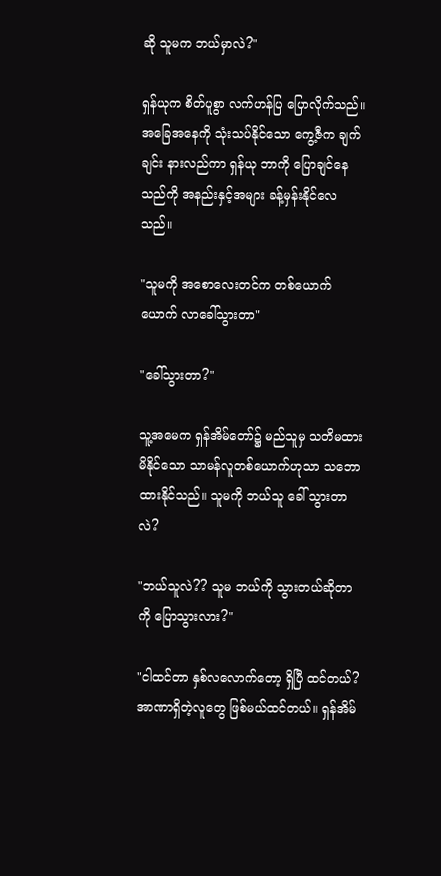ဆို သူမက ဘယ်မှာလဲ?"

ရှန်ယုက စိတ်ပူစွာ လက်ဟန်ပြ ပြောလိုက်သည်။ အခြေအနေကို သုံးသပ်နိုင်သော ကွေ့ဇီက ချက်ချင်း နားလည်ကာ ရှန်ယု ဘာကို ပြောချင်နေသည်ကို အနည်းနှင့်အများ ခန့်မှန်းနိုင်လေသည်။

"သူမကို အစောလေးတင်က တစ်ယောက်ယောက် လာခေါ်သွားတာ"

"ခေါ်သွားတာ?"

သူ့အမေက ရှန်အိမ်တော်၌ မည်သူမှ သတိမထားမိနိုင်သော သာမန်လူတစ်ယောက်ဟုသာ သဘောထားနိုင်သည်။ သူမကို ဘယ်သူ ခေါ် သွားတာလဲ?

"ဘယ်သူလဲ?? သူမ ဘယ်ကို သွားတယ်ဆိုတာကို ပြောသွားလား?"

"ငါထင်တာ နှစ်လလောက်တော့ ရှိပြီ ထင်တယ်? အာဏာရှိတဲ့လူတွေ ဖြစ်မယ်ထင်တယ်။ ရှန်အိမ်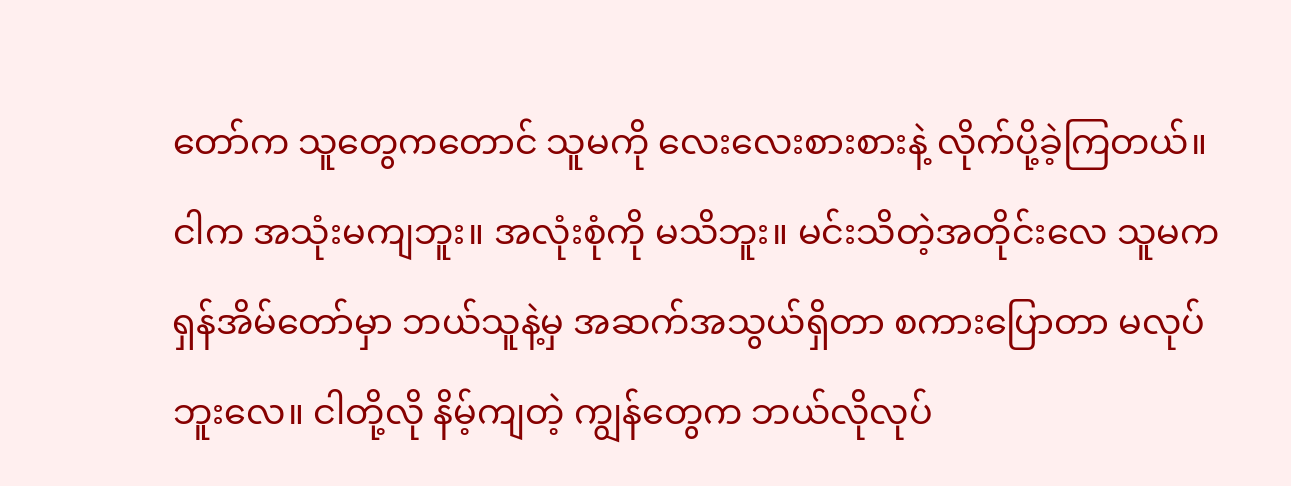တော်က သူတွေကတောင် သူမကို လေးလေးစားစားနဲ့ လိုက်ပို့ခဲ့ကြတယ်။ ငါက အသုံးမကျဘူး။ အလုံးစုံကို မသိဘူး။ မင်းသိတဲ့အတိုင်းလေ သူမက ရှန်အိမ်တော်မှာ ဘယ်သူနဲ့မှ အဆက်အသွယ်ရှိတာ စကားပြောတာ မလုပ်ဘူးလေ။ ငါတို့လို နိမ့်ကျတဲ့ ကျွန်တွေက ဘယ်လိုလုပ်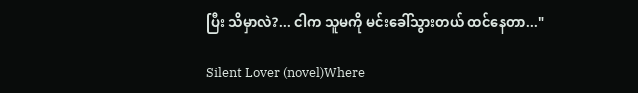ပြီး သိမှာလဲ?... ငါက သူမကို မင်းခေါ်သွားတယ် ထင်နေတာ..."

Silent Lover (novel)Where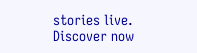stories live. Discover now